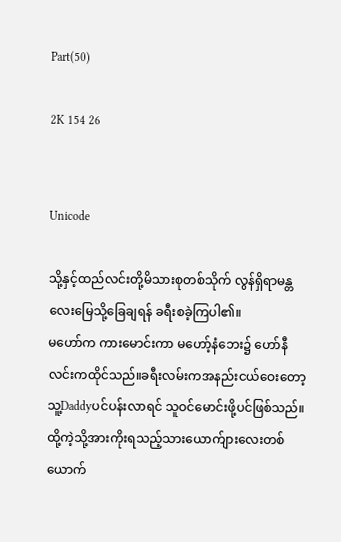Part(50)

2K 154 26


Unicode

သို့နှင့်ထည်လင်းတို့မိသားစုတစ်သိုက် လွန်ရှိရာမ‌န္တလေးမြေသို့ခြေချရန် ခရီးစခဲ့ကြပါ၏။
မဟော်က ကားမောင်းကာ မဟော့်နံဘေး၌ ဟော်နီလင်းကထိုင်သည်။ခရီးလမ်းကအနည်းငယ်ဝေးတော့ သူ့Daddyပင်ပန်းလာရင် သူဝင်မောင်းဖို့ပင်ဖြစ်သည်။ထို့ကဲ့သို့အားကိုးရသည့်သားယောက်ျားလေးတစ်ယောက်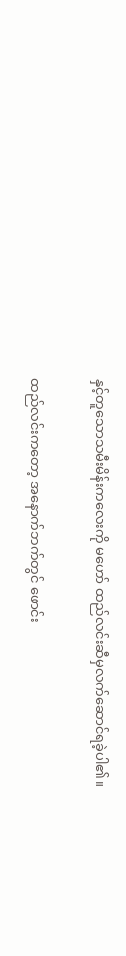နှင့်တူသောသမီးမိန်းကလေးကို မဟော် ထည်လင်းဆီမှလက်ဆောင်ရခဲ့ပါ၏။

ထည်လင်းကတော့ အနောက်ဘက်တွင် ဖောင်း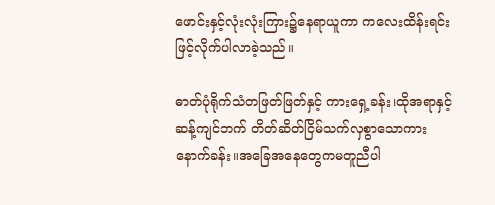ဖောင်းနှင့်လုံးလုံးကြား၌နေရာယူကာ ကလေးထိန်းရင်းဖြင့်လိုက်ပါလာခဲ့သည်။

ဓာတ်ပုံရိုက်သံတဖြတ်ဖြတ်နှင့် ကားရှေ့ခန်း၊ထိုအရာနှင့်ဆန့်ကျင်ဘက် တိတ်ဆိတ်ငြိမ်သက်လှစွာသောကားနောက်ခန်း။အခြေအနေတွေကမတူညီပါ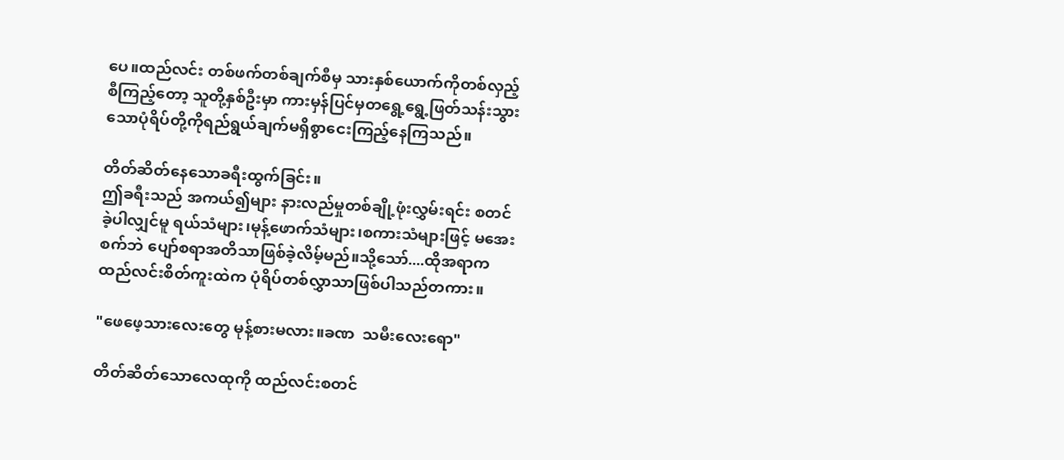ပေ။ထည်လင်း တစ်ဖက်တစ်ချက်စီမှ သားနှစ်ယောက်ကိုတစ်လှည့်စီကြည့်တော့ သူတို့နှစ်ဦးမှာ ကားမှန်ပြင်မှတရွေ့ရွေ့ဖြတ်သန်းသွားသောပုံရိပ်တို့ကိုရည်ရွယ်ချက်မရှိစွာငေးကြည့်နေကြသည်။

တိတ်ဆိတ်နေသောခရီးထွက်ခြင်း။
ဤခရီးသည် အကယ်၍များ နားလည်မှုတစ်ချို့ဖုံးလွှမ်းရင်း စတင်ခဲ့ပါလျှင်မူ ရယ်သံများ၊မုန့်ဖောက်သံများ၊စကားသံများဖြင့် မအေးစက်ဘဲ ပျော်စရာအတိသာဖြစ်ခဲ့လိမ့်မည်။သို့သော်....ထိုအရာက ထည်လင်းစိတ်ကူးထဲက ပုံရိပ်တစ်လွှာသာဖြစ်ပါသည်တကား။

"ဖေဖေ့သားလေးတွေ မုန့်စားမလား။ခဏ  သမီးလေးရော"

တိတ်ဆိတ်သောလေထုကို ထည်လင်းစတင်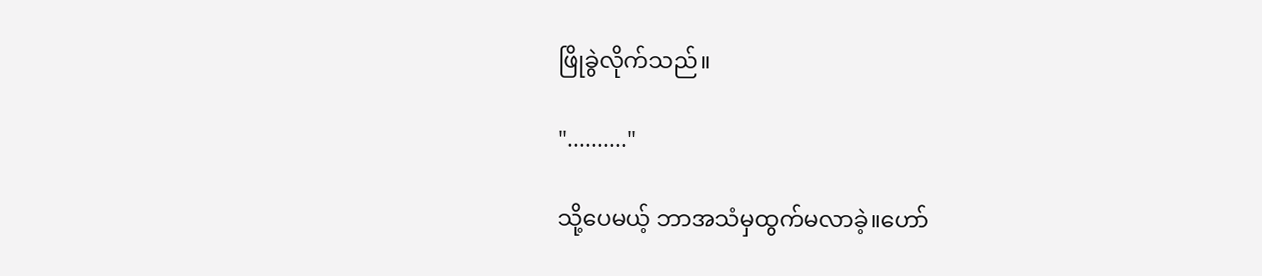ဖြိုခွဲလိုက်သည်။

".........."

သို့ပေမယ့် ဘာအသံမှထွက်မလာခဲ့။ဟော်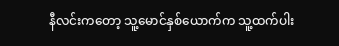နီလင်းကတော့ သူ့မောင်နှစ်ယောက်က သူ့ထက်ပါး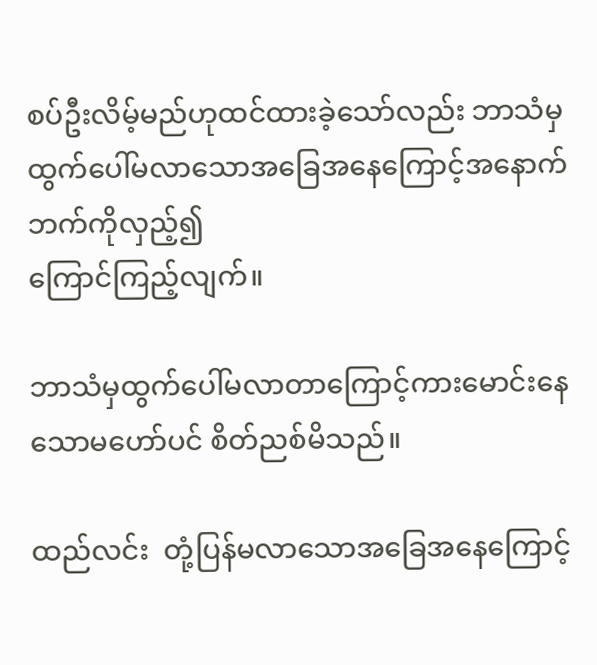စပ်ဦးလိမ့်မည်ဟုထင်ထားခဲ့သော်လည်း ဘာသံမှထွက်ပေါ်မလာသောအခြေအနေ‌ကြောင့်အနောက်ဘက်ကိုလှည့်၍
ကြောင်ကြည့်လျက်။

ဘာသံမှထွက်ပေါ်မလာတာကြောင့်ကားမောင်းနေသောမဟော်ပင် စိတ်ညစ်မိသည်။

ထည်လင်း  တုံ့ပြန်မလာသောအခြေ‌အနေကြောင့်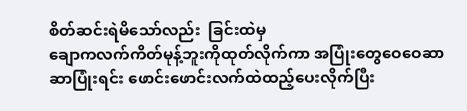စိတ်ဆင်းရဲမိသော်လည်း  ခြင်းထဲမှ‌
ချောကလက်ကိတ်မုန့်ဘူးကိုထုတ်လိုက်ကာ အပြုံးတွေဝေဝေ‌ဆာဆာပြုံးရင်း ဖောင်းဖောင်းလက်ထဲထည့်ပေးလိုက်ပြီး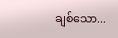ချစ်သော...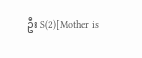ဦး S(2)[Mother is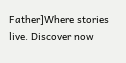Father]Where stories live. Discover now